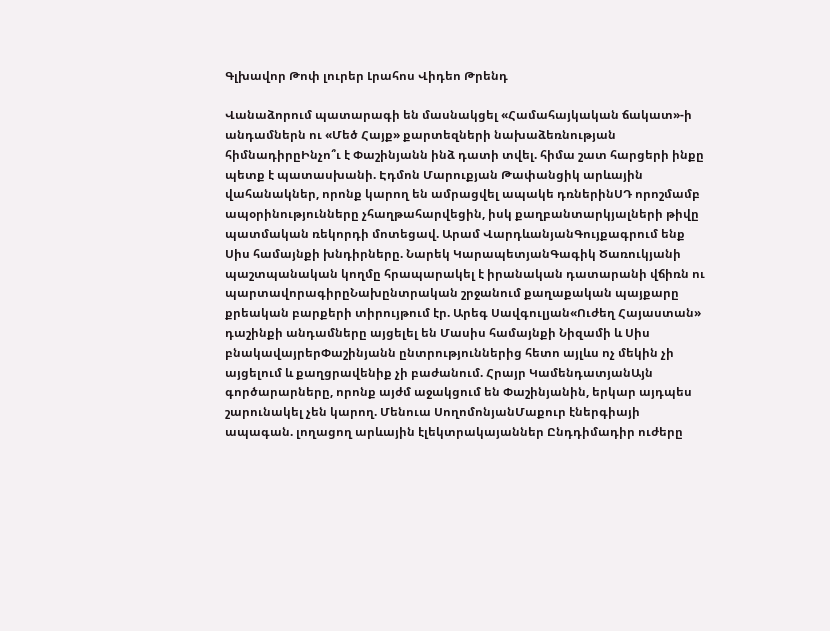Գլխավոր Թոփ լուրեր Լրահոս Վիդեո Թրենդ

Վանաձորում պատարագի են մասնակցել «Համահայկական ճակատ»-ի անդամներն ու «Մեծ Հայք» քարտեզների նախաձեռնության հիմնադիրըԻնչո՞ւ է Փաշինյանն ինձ դատի տվել. հիմա շատ հարցերի ինքը պետք է պատասխանի. Էդմոն Մարուքյան Թափանցիկ արևային վահանակներ, որոնք կարող են ամրացվել ապակե դռներինՍԴ որոշմամբ ապօրինությունները չհաղթահարվեցին, իսկ քաղբանտարկյալների թիվը պատմական ռեկորդի մոտեցավ. Արամ ՎարդևանյանԳույքագրում ենք Սիս համայնքի խնդիրները. Նարեկ ԿարապետյանԳագիկ Ծառուկյանի պաշտպանական կողմը հրապարակել է իրանական դատարանի վճիռն ու պարտավորագիրըՆախընտրական շրջանում քաղաքական պայքարը քրեական բարքերի տիրույթում էր. Արեգ Սավգուլյան«Ուժեղ Հայաստան» դաշինքի անդամները այցելել են Մասիս համայնքի Նիզամի և Սիս բնակավայրերՓաշինյանն ընտրություններից հետո այլևս ոչ մեկին չի այցելում և քաղցրավենիք չի բաժանում. Հրայր ԿամենդատյանԱյն գործարարները, որոնք այժմ աջակցում են Փաշինյանին, երկար այդպես շարունակել չեն կարող. Մենուա ՍողոմոնյանՄաքուր էներգիայի ապագան. լողացող արևային էլեկտրակայաններ Ընդդիմադիր ուժերը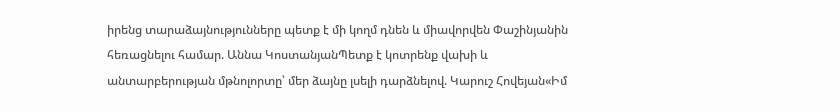իրենց տարաձայնությունները պետք է մի կողմ դնեն և միավորվեն Փաշինյանին հեռացնելու համար. Աննա ԿոստանյանՊետք է կոտրենք վախի և անտարբերության մթնոլորտը՝ մեր ձայնը լսելի դարձնելով. Կարուշ Հովեյան«Իմ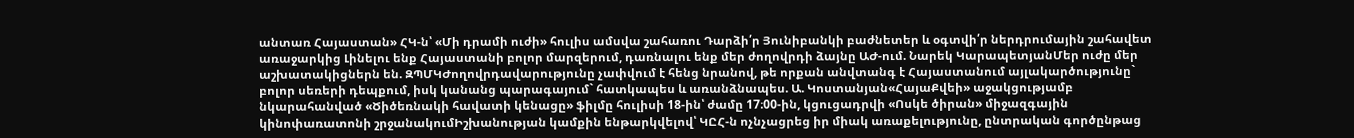անտառ Հայաստան» ՀԿ-ն՝ «Մի դրամի ուժի» հուլիս ամսվա շահառու Դարձի՛ր Յունիբանկի բաժնետեր և օգտվի՛ր ներդրումային շահավետ առաջարկից Լինելու ենք Հայաստանի բոլոր մարզերում, դառնալու ենք մեր ժողովրդի ձայնը ԱԺ-ում. Նարեկ ԿարապետյանՄեր ուժը մեր աշխատակիցներն են. ԶՊՄԿԺողովրդավարությունը չափվում է հենց նրանով, թե որքան անվտանգ է Հայաստանում այլակարծությունը` բոլոր սեռերի դեպքում, իսկ կանանց պարագայում` հատկապես և առանձնապես. Ա. Կոստանյան«ՀայաՔվեի» աջակցությամբ նկարահանված «Ծիծեռնակի հավատի կենացը» ֆիլմը հուլիսի 18-ին՝ ժամը 17։00-ին, կցուցադրվի «Ոսկե ծիրան» միջազգային կինոփառատոնի շրջանակումԻշխանության կամքին ենթարկվելով՝ ԿԸՀ-ն ոչնչացրեց իր միակ առաքելությունը, ընտրական գործընթաց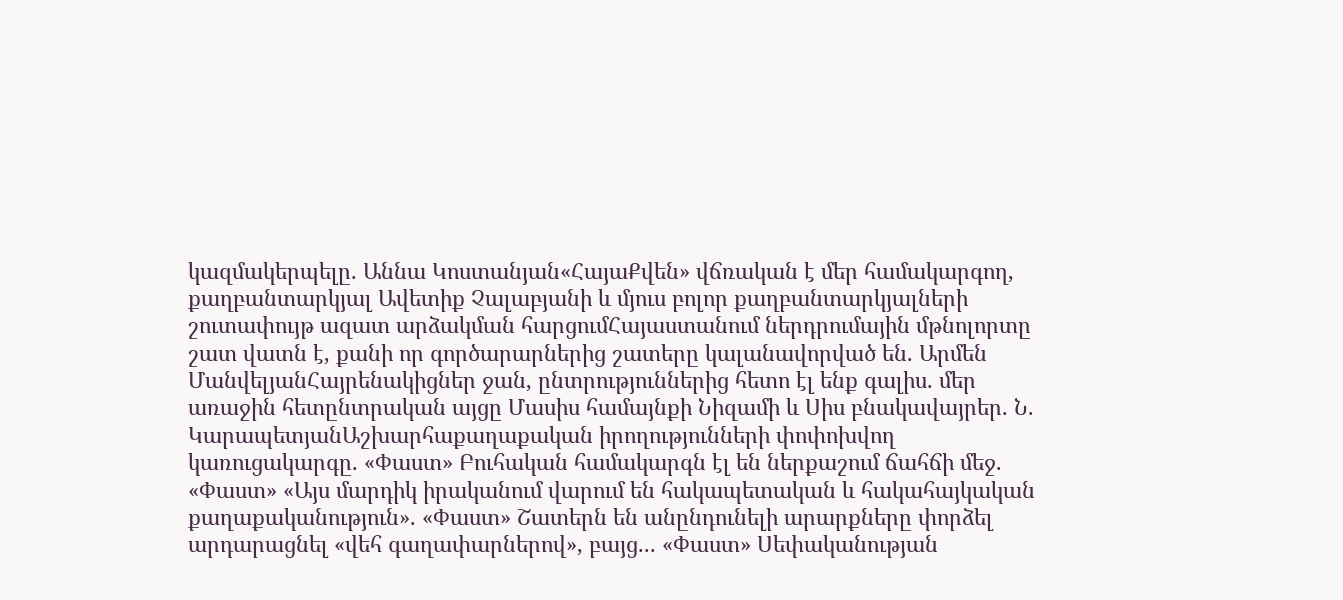կազմակերպելը. Աննա Կոստանյան«ՀայաՔվեն» վճռական է մեր համակարգող, քաղբանտարկյալ Ավետիք Չալաբյանի և մյուս բոլոր քաղբանտարկյալների շուտափույթ ազատ արձակման հարցումՀայաստանում ներդրումային մթնոլորտը շատ վատն է, քանի որ գործարարներից շատերը կալանավորված են. Արմեն ՄանվելյանՀայրենակիցներ ջան, ընտրություններից հետո էլ ենք գալիս. մեր առաջին հետընտրական այցը Մասիս համայնքի Նիզամի և Սիս բնակավայրեր. Ն. ԿարապետյանԱշխարհաքաղաքական իրողությունների փոփոխվող կառուցակարգը. «Փաստ» Բուհական համակարգն էլ են ներքաշում ճահճի մեջ. «Փաստ» «Այս մարդիկ իրականում վարում են հակապետական և հակահայկական քաղաքականություն». «Փաստ» Շատերն են անընդունելի արարքները փորձել արդարացնել «վեհ գաղափարներով», բայց... «Փաստ» Սեփականության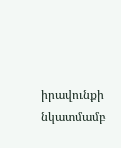իրավունքի նկատմամբ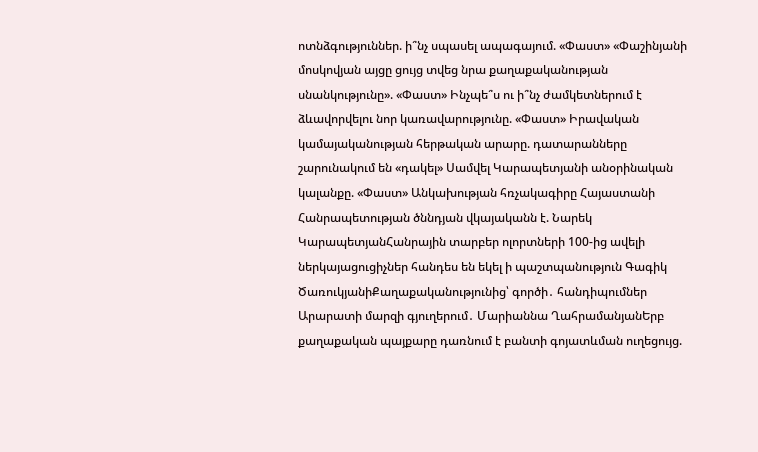ոտնձգություններ. ի՞նչ սպասել ապագայում. «Փաստ» «Փաշինյանի մոսկովյան այցը ցույց տվեց նրա քաղաքականության սնանկությունը». «Փաստ» Ինչպե՞ս ու ի՞նչ ժամկետներում է ձևավորվելու նոր կառավարությունը. «Փաստ» Իրավական կամայականության հերթական արարը. դատարանները շարունակում են «դակել» Սամվել Կարապետյանի անօրինական կալանքը. «Փաստ» Անկախության հռչակագիրը Հայաստանի Հանրապետության ծննդյան վկայականն է. Նարեկ ԿարապետյանՀանրային տարբեր ոլորտների 100-ից ավելի ներկայացուցիչներ հանդես են եկել ի պաշտպանություն Գագիկ ԾառուկյանիՔաղաքականությունից՝ գործի․ հանդիպումներ Արարատի մարզի գյուղերում․ Մարիաննա ՂահրամանյանԵրբ քաղաքական պայքարը դառնում է բանտի գոյատևման ուղեցույց.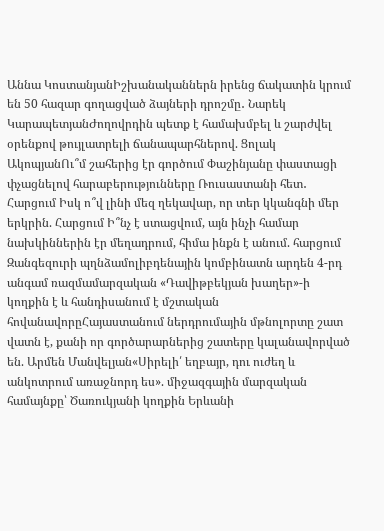Աննա ԿոստանյանԻշխանականներն իրենց ճակատին կրում են 50 հազար գողացված ձայների դրոշմը․ Նարեկ ԿարապետյանԺողովրդին պետք է համախմբել և շարժվել օրենքով թույլատրելի ճանապարհներով. Ցոլակ ԱկոպյանՈւ՞մ շահերից էր գործում Փաշինյանը փաստացի փչացնելով հարաբերությունները Ռուսաստանի հետ․ Հարցում Իսկ ո՞վ լինի մեզ ղեկավար, որ տեր կկանգնի մեր երկրին. Հարցում Ի՞նչ է ստացվում, այն ինչի համար նախկիններին էր մեղադրում, հիմա ինքն է անում. հարցում Զանգեզուրի պղնձամոլիբդենային կոմբինատն արդեն 4-րդ անգամ ռազմամարզական «Դավիթբեկյան խաղեր»-ի կողքին է և հանդիսանում է մշտական հովանավորըՀայաստանում ներդրումային մթնոլորտը շատ վատն է, քանի որ գործարարներից շատերը կալանավորված են. Արմեն Մանվելյան«Սիրելի՛ եղբայր, դու ուժեղ և անկոտրում առաջնորդ ես». միջազգային մարզական համայնքը՝ Ծառուկյանի կողքին Երևանի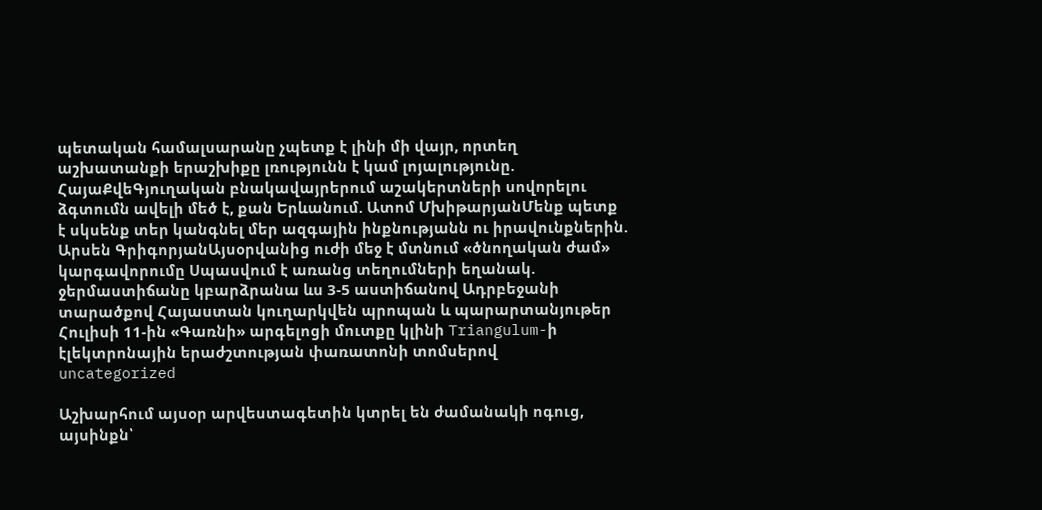պետական համալսարանը չպետք է լինի մի վայր, որտեղ աշխատանքի երաշխիքը լռությունն է կամ լոյալությունը. ՀայաՔվեԳյուղական բնակավայրերում աշակերտների սովորելու ձգտումն ավելի մեծ է, քան Երևանում. Ատոմ ՄխիթարյանՄենք պետք է սկսենք տեր կանգնել մեր ազգային ինքնությանն ու իրավունքներին. Արսեն ԳրիգորյանԱյսօրվանից ուժի մեջ է մտնում «ծնողական ժամ» կարգավորումը Սպասվում է առանց տեղումների եղանակ. ջերմաստիճանը կբարձրանա ևս 3-5 աստիճանով Ադրբեջանի տարածքով Հայաստան կուղարկվեն պրոպան և պարարտանյութեր Հուլիսի 11-ին «Գառնի» արգելոցի մուտքը կլինի Triangulum-ի էլեկտրոնային երաժշտության փառատոնի տոմսերով
uncategorized

Աշխարհում այսօր արվեստագետին կտրել են ժամանակի ոգուց, այսինքն՝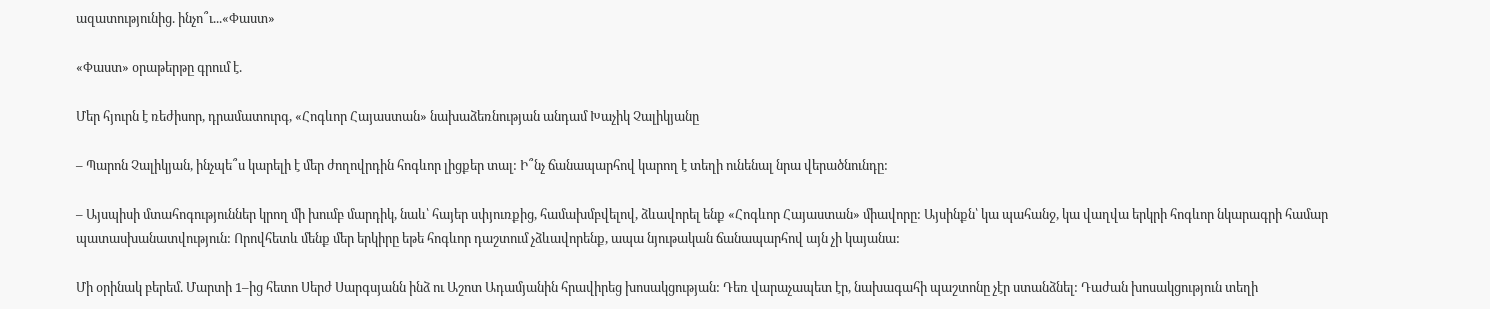ազատությունից. ինչո՞ւ...«Փաստ»

«Փաստ» օրաթերթը գրում է.

Մեր հյուրն է ռեժիսոր, դրամատուրգ, «Հոգևոր Հայաստան» նախաձեռնության անդամ Խաչիկ Չալիկյանը

– Պարոն Չալիկյան, ինչպե՞ս կարելի է մեր ժողովրդին հոգևոր լիցքեր տալ: Ի՞նչ ճանապարհով կարող է տեղի ունենալ նրա վերածնունդը:

– Այսպիսի մտահոգություններ կրող մի խումբ մարդիկ, նաև՝ հայեր սփյուռքից, համախմբվելով, ձևավորել ենք «Հոգևոր Հայաստան» միավորը: Այսինքն՝ կա պահանջ, կա վաղվա երկրի հոգևոր նկարագրի համար պատասխանատվություն: Որովհետև մենք մեր երկիրը եթե հոգևոր դաշտում չձևավորենք, ապա նյութական ճանապարհով այն չի կայանա:

Մի օրինակ բերեմ. Մարտի 1–ից հետո Սերժ Սարգսյանն ինձ ու Աշոտ Ադամյանին հրավիրեց խոսակցության: Դեռ վարաչապետ էր, նախագահի պաշտոնը չէր ստանձնել: Դաժան խոսակցություն տեղի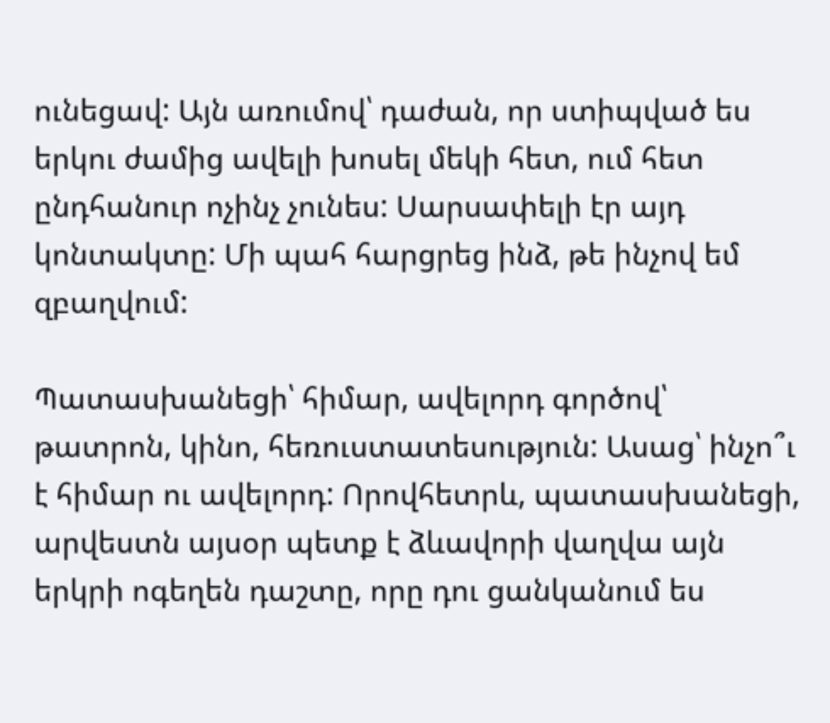ունեցավ: Այն առումով՝ դաժան, որ ստիպված ես երկու ժամից ավելի խոսել մեկի հետ, ում հետ ընդհանուր ոչինչ չունես: Սարսափելի էր այդ կոնտակտը: Մի պահ հարցրեց ինձ, թե ինչով եմ զբաղվում:

Պատասխանեցի՝ հիմար, ավելորդ գործով՝ թատրոն, կինո, հեռուստատեսություն: Ասաց՝ ինչո՞ւ է հիմար ու ավելորդ: Որովհետրև, պատասխանեցի, արվեստն այսօր պետք է ձևավորի վաղվա այն երկրի ոգեղեն դաշտը, որը դու ցանկանում ես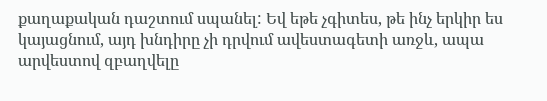քաղաքական դաշտում սպանել: Եվ եթե չգիտես, թե ինչ երկիր ես կայացնում, այդ խնդիրը չի դրվում ավեստագետի առջև, ապա արվեստով զբաղվելը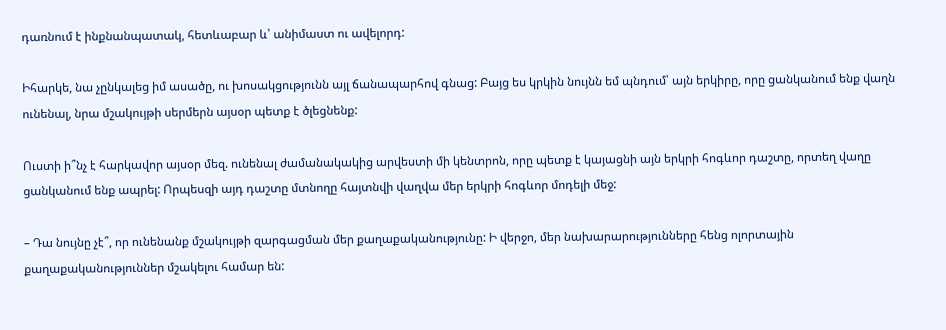դառնում է ինքնանպատակ, հետևաբար և՝ անիմաստ ու ավելորդ:

Իհարկե, նա չընկալեց իմ ասածը, ու խոսակցությունն այլ ճանապարհով գնաց: Բայց ես կրկին նույնն եմ պնդում՝ այն երկիրը, որը ցանկանում ենք վաղն ունենալ, նրա մշակույթի սերմերն այսօր պետք է ծլեցնենք:

Ուստի ի՞նչ է հարկավոր այսօր մեզ. ունենալ ժամանակակից արվեստի մի կենտրոն, որը պետք է կայացնի այն երկրի հոգևոր դաշտը, որտեղ վաղը ցանկանում ենք ապրել: Որպեսզի այդ դաշտը մտնողը հայտնվի վաղվա մեր երկրի հոգևոր մոդելի մեջ:

– Դա նույնը չէ՞, որ ունենանք մշակույթի զարգացման մեր քաղաքականությունը: Ի վերջո, մեր նախարարությունները հենց ոլորտային քաղաքականություններ մշակելու համար են: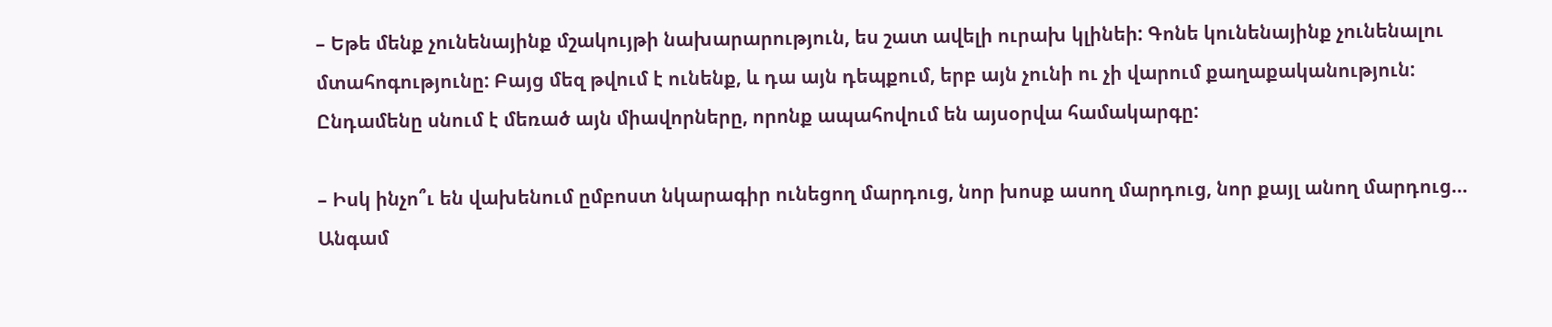– Եթե մենք չունենայինք մշակույթի նախարարություն, ես շատ ավելի ուրախ կլինեի: Գոնե կունենայինք չունենալու մտահոգությունը: Բայց մեզ թվում է ունենք, և դա այն դեպքում, երբ այն չունի ու չի վարում քաղաքականություն: Ընդամենը սնում է մեռած այն միավորները, որոնք ապահովում են այսօրվա համակարգը:

– Իսկ ինչո՞ւ են վախենում ըմբոստ նկարագիր ունեցող մարդուց, նոր խոսք ասող մարդուց, նոր քայլ անող մարդուց… Անգամ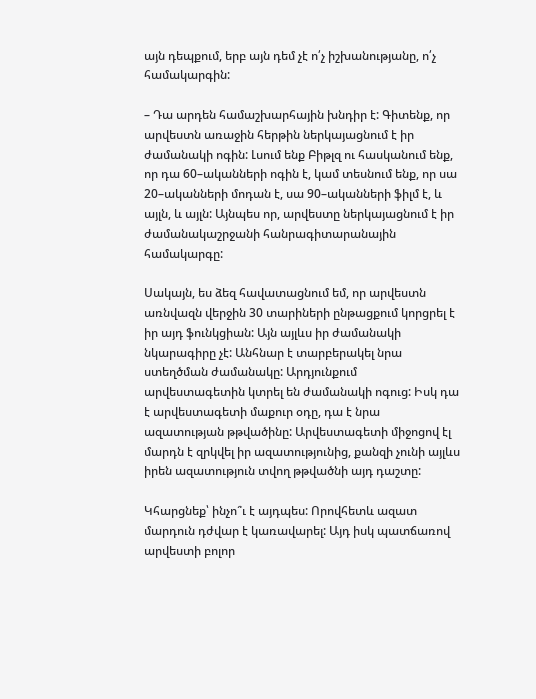այն դեպքում, երբ այն դեմ չէ ո՛չ իշխանությանը, ո՛չ համակարգին:

– Դա արդեն համաշխարհային խնդիր է: Գիտենք, որ արվեստն առաջին հերթին ներկայացնում է իր ժամանակի ոգին: Լսում ենք Բիթլզ ու հասկանում ենք, որ դա 60–ականների ոգին է, կամ տեսնում ենք, որ սա 20–ականների մոդան է, սա 90–ականների ֆիլմ է, և այլն, և այլն: Այնպես որ, արվեստը ներկայացնում է իր ժամանակաշրջանի հանրագիտարանային համակարգը:

Սակայն, ես ձեզ հավատացնում եմ, որ արվեստն առնվազն վերջին 30 տարիների ընթացքում կորցրել է իր այդ ֆունկցիան: Այն այլևս իր ժամանակի նկարագիրը չէ: Անհնար է տարբերակել նրա ստեղծման ժամանակը: Արդյունքում արվեստագետին կտրել են ժամանակի ոգուց: Իսկ դա է արվեստագետի մաքուր օդը, դա է նրա ազատության թթվածինը: Արվեստագետի միջոցով էլ մարդն է զրկվել իր ազատությունից, քանզի չունի այլևս իրեն ազատություն տվող թթվածնի այդ դաշտը:

Կհարցնեք՝ ինչո՞ւ է այդպես: Որովհետև ազատ մարդուն դժվար է կառավարել: Այդ իսկ պատճառով արվեստի բոլոր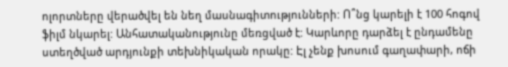ոլորտները վերածվել են նեղ մասնագիտությունների: Ո՞նց կարելի է 100 հոգով ֆիլմ նկարել: Անհատականությունը մեռցված է: Կարևորը դարձել է ընդամենը ստեղծված արդյունքի տեխնիկական որակը: Էլ չենք խոսում գաղափարի, ոճի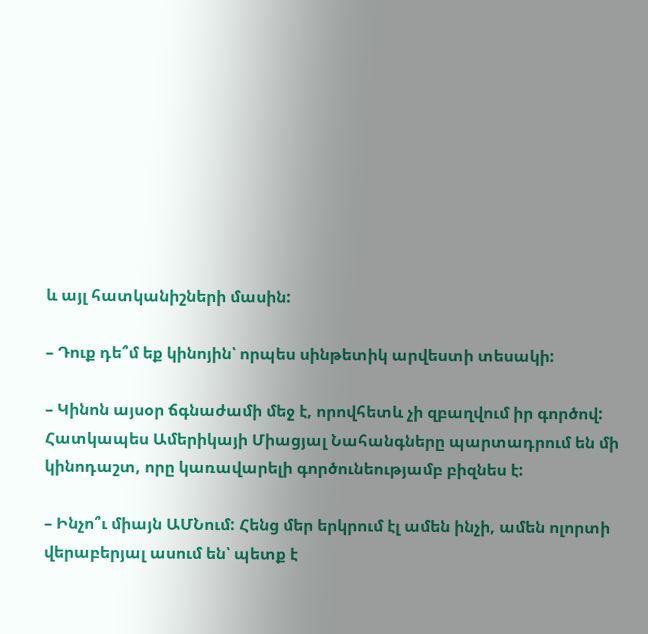և այլ հատկանիշների մասին:

– Դուք դե՞մ եք կինոյին՝ որպես սինթետիկ արվեստի տեսակի:

– Կինոն այսօր ճգնաժամի մեջ է, որովհետև չի զբաղվում իր գործով: Հատկապես Ամերիկայի Միացյալ Նահանգները պարտադրում են մի կինոդաշտ, որը կառավարելի գործունեությամբ բիզնես է:

– Ինչո՞ւ միայն ԱՄՆում: Հենց մեր երկրում էլ ամեն ինչի, ամեն ոլորտի վերաբերյալ ասում են՝ պետք է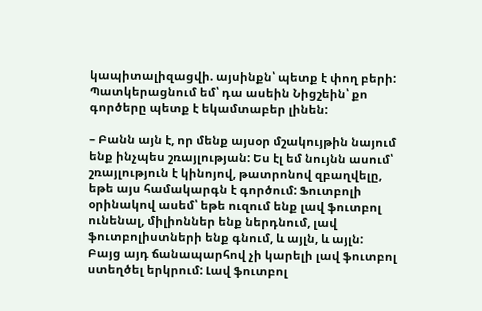կապիտալիզացվի. այսինքն՝ պետք է փող բերի: Պատկերացնում եմ՝ դա ասեին Նիցշեին՝ քո գործերը պետք է եկամտաբեր լինեն:

– Բանն այն է, որ մենք այսօր մշակույթին նայում ենք ինչպես շռայլության: Ես էլ եմ նույնն ասում՝ շռայլություն է կինոյով, թատրոնով զբաղվելը, եթե այս համակարգն է գործում: Ֆուտբոլի օրինակով ասեմ՝ եթե ուզում ենք լավ ֆուտբոլ ունենալ, միլիոններ ենք ներդնում, լավ ֆուտբոլիստների ենք գնում, և այլն, և այլն: Բայց այդ ճանապարհով չի կարելի լավ ֆուտբոլ ստեղծել երկրում: Լավ ֆուտբոլ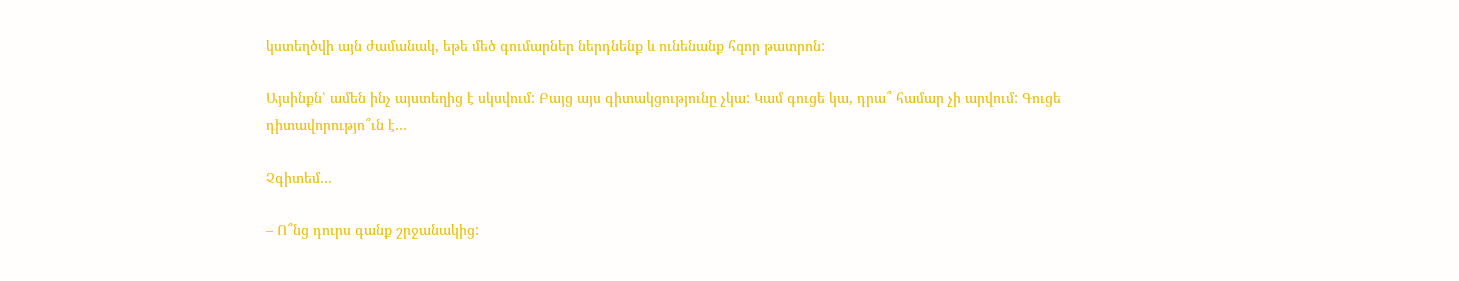կստեղծվի այն ժամանակ, եթե մեծ գումարներ ներդնենք և ունենանք հզոր թատրոն:

Այսինքն՝ ամեն ինչ այստեղից է սկսվում: Բայց այս գիտակցությունը չկա: Կամ գուցե կա, դրա՞ համար չի արվում: Գուցե դիտավորությո՞ւն է…

Չգիտեմ…

– Ո՞նց դուրս գանք շրջանակից: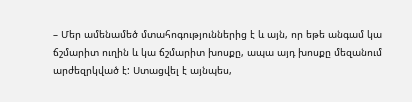– Մեր ամենամեծ մտահոգություններից է և այն, որ եթե անգամ կա ճշմարիտ ուղին և կա ճշմարիտ խոսքը, ապա այդ խոսքը մեզանում արժեզրկված է: Ստացվել է այնպես,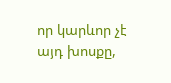որ կարևոր չէ այդ խոսքը,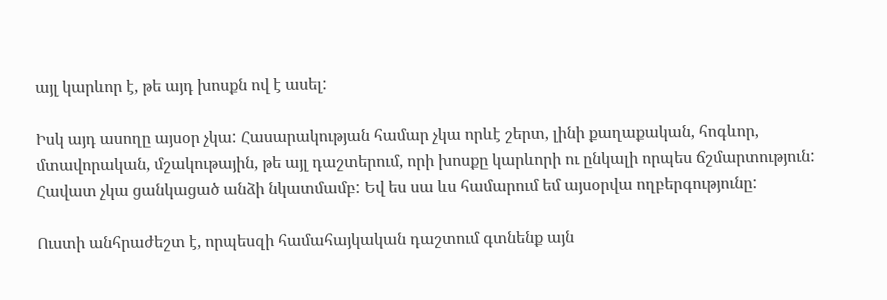այլ կարևոր է, թե այդ խոսքն ով է ասել:

Իսկ այդ ասողը այսօր չկա: Հասարակության համար չկա որևէ շերտ, լինի քաղաքական, հոգևոր, մտավորական, մշակութային, թե այլ դաշտերում, որի խոսքը կարևորի ու ընկալի որպես ճշմարտություն: Հավատ չկա ցանկացած անձի նկատմամբ: Եվ ես սա ևս համարում եմ այսօրվա ողբերգությունը:

Ուստի անհրաժեշտ է, որպեսզի համահայկական դաշտում գտնենք այն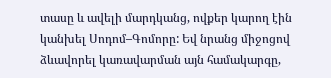տասը և ավելի մարդկանց, ովքեր կարող էին կանխել Սոդոմ–Գոմորը: Եվ նրանց միջոցով ձևավորել կառավարման այն համակարգը,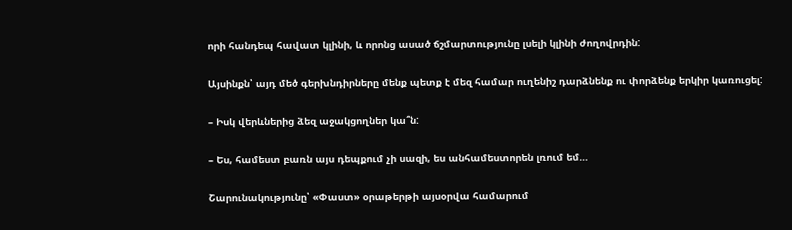որի հանդեպ հավատ կլինի, և որոնց ասած ճշմարտությունը լսելի կլինի ժողովրդին:

Այսինքն՝ այդ մեծ գերխնդիրները մենք պետք է մեզ համար ուղենիշ դարձնենք ու փորձենք երկիր կառուցել:

– Իսկ վերևներից ձեզ աջակցողներ կա՞ն:

– Ես, համեստ բառն այս դեպքում չի սազի, ես անհամեստորեն լռում եմ…

Շարունակությունը՝ «Փաստ» օրաթերթի այսօրվա համարում